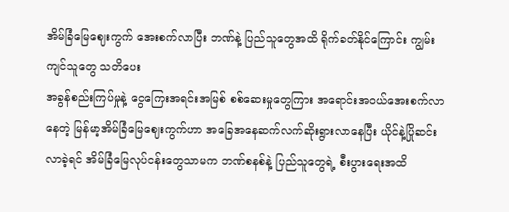အိမ်ခြံမြေဈေးကွက် အေးစက်လာပြီး ဘဏ်နဲ့ ပြည်သူတွေအထိ ရိုက်ခတ်နိုင်ကြောင်း ကျွမ်းကျင်သူတွေ သတိပေး
အခွန်စည်းကြပ်မှုနဲ့ ငွေကြေးအရင်းအမြစ် စစ်ဆေးမှုတွေကြား အရောင်းအဝယ်အေးစက်လာနေတဲ့ မြန်မာ့အိမ်ခြံမြေဈေးကွက်ဟာ အခြေအနေဆက်လက်ဆိုးရွားလာနေပြီး ယိုင်နဲ့ပြိုဆင်းလာခဲ့ရင် အိမ်ခြံမြေလုပ်ငန်းတွေသာမက ဘဏ်စနစ်နဲ့ ပြည်သူတွေရဲ့ စီးပွားရေးအထိ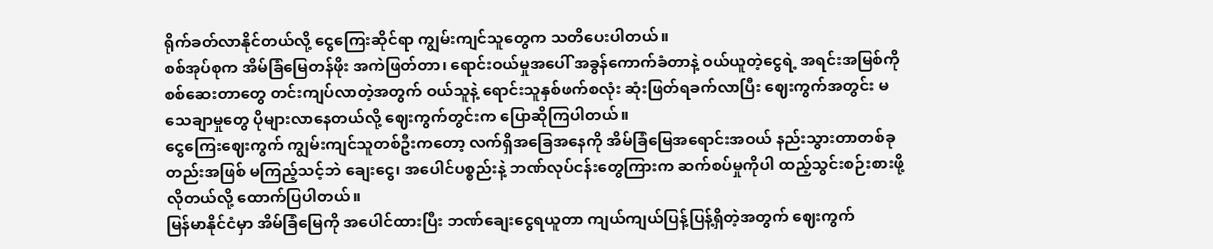ရိုက်ခတ်လာနိုင်တယ်လို့ ငွေကြေးဆိုင်ရာ ကျွမ်းကျင်သူတွေက သတိပေးပါတယ်။
စစ်အုပ်စုက အိမ်ခြံမြေတန်ဖိုး အကဲဖြတ်တာ၊ ရောင်းဝယ်မှုအပေါ် အခွန်ကောက်ခံတာနဲ့ ဝယ်ယူတဲ့ငွေရဲ့ အရင်းအမြစ်ကို စစ်ဆေးတာတွေ တင်းကျပ်လာတဲ့အတွက် ဝယ်သူနဲ့ ရောင်းသူနှစ်ဖက်စလုံး ဆုံးဖြတ်ရခက်လာပြီး ဈေးကွက်အတွင်း မသေချာမှုတွေ ပိုများလာနေတယ်လို့ ဈေးကွက်တွင်းက ပြောဆိုကြပါတယ်။
ငွေကြေးဈေးကွက် ကျွမ်းကျင်သူတစ်ဦးကတော့ လက်ရှိအခြေအနေကို အိမ်ခြံမြေအရောင်းအဝယ် နည်းသွားတာတစ်ခုတည်းအဖြစ် မကြည့်သင့်ဘဲ ချေးငွေ၊ အပေါင်ပစ္စည်းနဲ့ ဘဏ်လုပ်ငန်းတွေကြားက ဆက်စပ်မှုကိုပါ ထည့်သွင်းစဉ်းစားဖို့လိုတယ်လို့ ထောက်ပြပါတယ်။
မြန်မာနိုင်ငံမှာ အိမ်ခြံမြေကို အပေါင်ထားပြီး ဘဏ်ချေးငွေရယူတာ ကျယ်ကျယ်ပြန့်ပြန့်ရှိတဲ့အတွက် ဈေးကွက်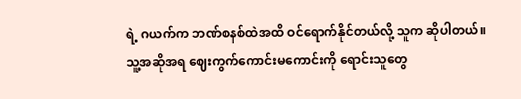ရဲ့ ဂယက်က ဘဏ်စနစ်ထဲအထိ ဝင်ရောက်နိုင်တယ်လို့ သူက ဆိုပါတယ်။
သူ့အဆိုအရ ဈေးကွက်ကောင်းမကောင်းကို ရောင်းသူတွေ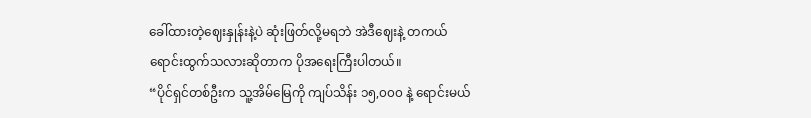ခေါ်ထားတဲ့ဈေးနှုန်းနဲ့ပဲ ဆုံးဖြတ်လို့မရဘဲ အဲဒီဈေးနဲ့ တကယ်ရောင်းထွက်သလားဆိုတာက ပိုအရေးကြီးပါတယ်။
“ပိုင်ရှင်တစ်ဦးက သူ့အိမ်မြေကို ကျပ်သိန်း ၁၅,၀၀၀ နဲ့ ရောင်းမယ်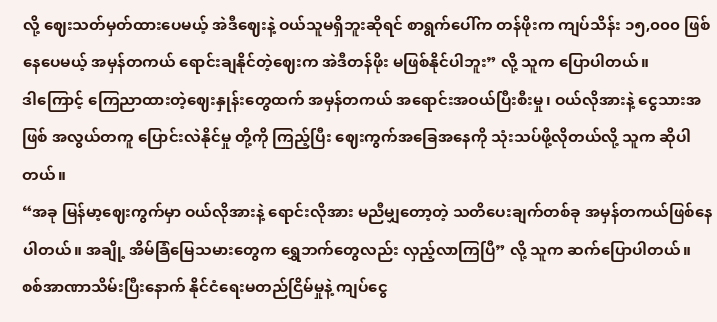လို့ ဈေးသတ်မှတ်ထားပေမယ့် အဲဒီဈေးနဲ့ ဝယ်သူမရှိဘူးဆိုရင် စာရွက်ပေါ်က တန်ဖိုးက ကျပ်သိန်း ၁၅,၀၀၀ ဖြစ်နေပေမယ့် အမှန်တကယ် ရောင်းချနိုင်တဲ့ဈေးက အဲဒီတန်ဖိုး မဖြစ်နိုင်ပါဘူး” လို့ သူက ပြောပါတယ်။
ဒါကြောင့် ကြေညာထားတဲ့ဈေးနှုန်းတွေထက် အမှန်တကယ် အရောင်းအဝယ်ပြီးစီးမှု၊ ဝယ်လိုအားနဲ့ ငွေသားအဖြစ် အလွယ်တကူ ပြောင်းလဲနိုင်မှု တို့ကို ကြည့်ပြီး ဈေးကွက်အခြေအနေကို သုံးသပ်ဖို့လိုတယ်လို့ သူက ဆိုပါတယ်။
“အခု မြန်မာ့ဈေးကွက်မှာ ဝယ်လိုအားနဲ့ ရောင်းလိုအား မညီမျှတော့တဲ့ သတိပေးချက်တစ်ခု အမှန်တကယ်ဖြစ်နေပါတယ်။ အချို့ အိမ်ခြံမြေသမားတွေက ရွှေဘက်တွေလည်း လှည့်လာကြပြီ” လို့ သူက ဆက်ပြောပါတယ်။
စစ်အာဏာသိမ်းပြီးနောက် နိုင်ငံရေးမတည်ငြိမ်မှုနဲ့ ကျပ်ငွေ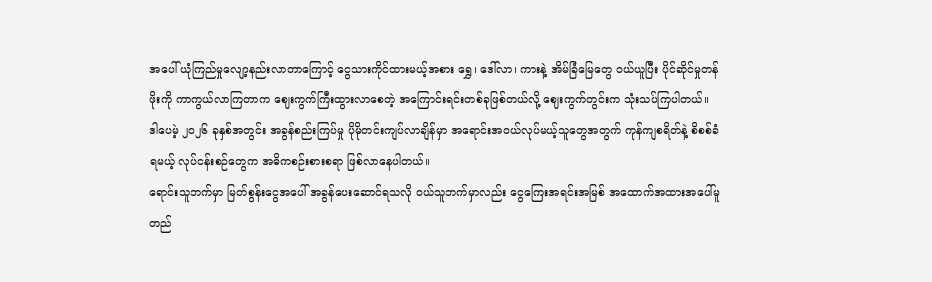အပေါ် ယုံကြည်မှုလျော့နည်းလာတာကြောင့် ငွေသားကိုင်ထားမယ့်အစား ရွှေ၊ ဒေါ်လာ၊ ကားနဲ့ အိမ်ခြံမြေတွေ ဝယ်ယူပြီး ပိုင်ဆိုင်မှုတန်ဖိုးကို ကာကွယ်လာကြတာက ဈေးကွက်ကြီးထွားလာစေတဲ့ အကြောင်းရင်းတစ်ခုဖြစ်တယ်လို့ ဈေးကွက်တွင်းက သုံးသပ်ကြပါတယ်။
ဒါပေမဲ့ ၂၀၂၆ ခုနှစ်အတွင်း အခွန်စည်းကြပ်မှု ပိုမိုတင်းကျပ်လာချိန်မှာ အရောင်းအဝယ်လုပ်မယ့်သူတွေအတွက် ကုန်ကျစရိတ်နဲ့ စိစစ်ခံရမယ့် လုပ်ငန်းစဉ်တွေက အဓိကစဉ်းစားစရာ ဖြစ်လာနေပါတယ်။
ရောင်းသူဘက်မှာ မြတ်စွန်းငွေအပေါ် အခွန်ပေးဆောင်ရသလို ဝယ်သူဘက်မှာလည်း ငွေကြေးအရင်းအမြစ် အထောက်အထားအပေါ်မူတည်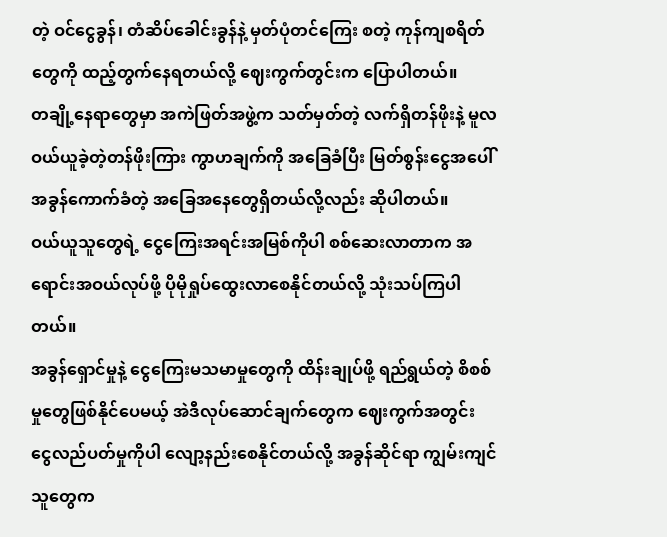တဲ့ ဝင်ငွေခွန်၊ တံဆိပ်ခေါင်းခွန်နဲ့ မှတ်ပုံတင်ကြေး စတဲ့ ကုန်ကျစရိတ်တွေကို ထည့်တွက်နေရတယ်လို့ ဈေးကွက်တွင်းက ပြောပါတယ်။
တချို့နေရာတွေမှာ အကဲဖြတ်အဖွဲ့က သတ်မှတ်တဲ့ လက်ရှိတန်ဖိုးနဲ့ မူလဝယ်ယူခဲ့တဲ့တန်ဖိုးကြား ကွာဟချက်ကို အခြေခံပြီး မြတ်စွန်းငွေအပေါ် အခွန်ကောက်ခံတဲ့ အခြေအနေတွေရှိတယ်လို့လည်း ဆိုပါတယ်။
ဝယ်ယူသူတွေရဲ့ ငွေကြေးအရင်းအမြစ်ကိုပါ စစ်ဆေးလာတာက အရောင်းအဝယ်လုပ်ဖို့ ပိုမိုရှုပ်ထွေးလာစေနိုင်တယ်လို့ သုံးသပ်ကြပါတယ်။
အခွန်ရှောင်မှုနဲ့ ငွေကြေးမသမာမှုတွေကို ထိန်းချုပ်ဖို့ ရည်ရွယ်တဲ့ စိစစ်မှုတွေဖြစ်နိုင်ပေမယ့် အဲဒီလုပ်ဆောင်ချက်တွေက ဈေးကွက်အတွင်း ငွေလည်ပတ်မှုကိုပါ လျော့နည်းစေနိုင်တယ်လို့ အခွန်ဆိုင်ရာ ကျွမ်းကျင်သူတွေက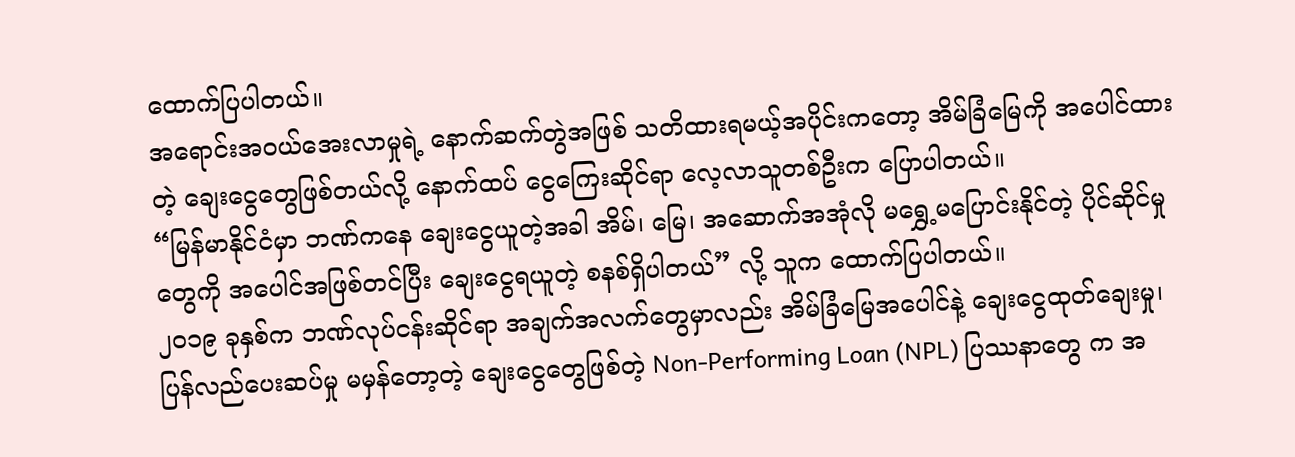ထောက်ပြပါတယ်။
အရောင်းအဝယ်အေးလာမှုရဲ့ နောက်ဆက်တွဲအဖြစ် သတိထားရမယ့်အပိုင်းကတော့ အိမ်ခြံမြေကို အပေါင်ထားတဲ့ ချေးငွေတွေဖြစ်တယ်လို့ နောက်ထပ် ငွေကြေးဆိုင်ရာ လေ့လာသူတစ်ဦးက ပြောပါတယ်။
“မြန်မာနိုင်ငံမှာ ဘဏ်ကနေ ချေးငွေယူတဲ့အခါ အိမ်၊ မြေ၊ အဆောက်အအုံလို မရွှေ့မပြောင်းနိုင်တဲ့ ပိုင်ဆိုင်မှုတွေကို အပေါင်အဖြစ်တင်ပြီး ချေးငွေရယူတဲ့ စနစ်ရှိပါတယ်” လို့ သူက ထောက်ပြပါတယ်။
၂၀၁၉ ခုနှစ်က ဘဏ်လုပ်ငန်းဆိုင်ရာ အချက်အလက်တွေမှာလည်း အိမ်ခြံမြေအပေါင်နဲ့ ချေးငွေထုတ်ချေးမှု၊ ပြန်လည်ပေးဆပ်မှု မမှန်တော့တဲ့ ချေးငွေတွေဖြစ်တဲ့ Non-Performing Loan (NPL) ပြဿနာတွေ က အ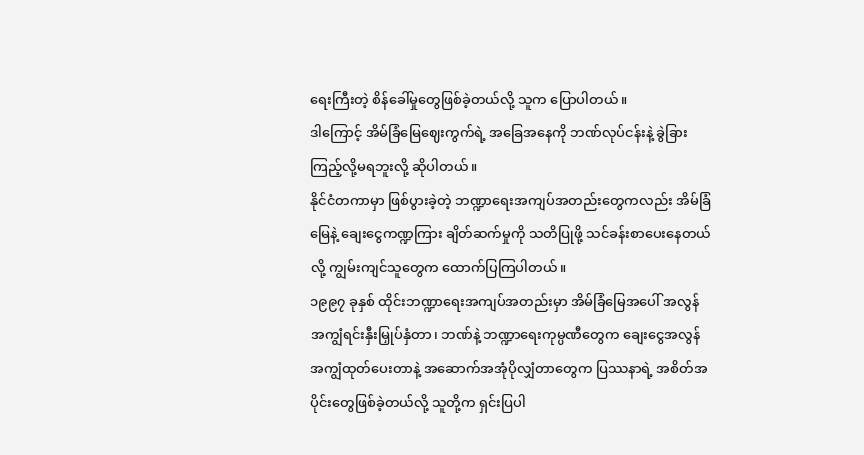ရေးကြီးတဲ့ စိန်ခေါ်မှုတွေဖြစ်ခဲ့တယ်လို့ သူက ပြောပါတယ်။
ဒါကြောင့် အိမ်ခြံမြေဈေးကွက်ရဲ့ အခြေအနေကို ဘဏ်လုပ်ငန်းနဲ့ ခွဲခြားကြည့်လို့မရဘူးလို့ ဆိုပါတယ်။
နိုင်ငံတကာမှာ ဖြစ်ပွားခဲ့တဲ့ ဘဏ္ဍာရေးအကျပ်အတည်းတွေကလည်း အိမ်ခြံမြေနဲ့ ချေးငွေကဏ္ဍကြား ချိတ်ဆက်မှုကို သတိပြုဖို့ သင်ခန်းစာပေးနေတယ်လို့ ကျွမ်းကျင်သူတွေက ထောက်ပြကြပါတယ်။
၁၉၉၇ ခုနှစ် ထိုင်းဘဏ္ဍာရေးအကျပ်အတည်းမှာ အိမ်ခြံမြေအပေါ် အလွန်အကျွံရင်းနှီးမြှုပ်နှံတာ၊ ဘဏ်နဲ့ ဘဏ္ဍာရေးကုမ္ပဏီတွေက ချေးငွေအလွန်အကျွံထုတ်ပေးတာနဲ့ အဆောက်အအုံပိုလျှံတာတွေက ပြဿနာရဲ့ အစိတ်အပိုင်းတွေဖြစ်ခဲ့တယ်လို့ သူတို့က ရှင်းပြပါ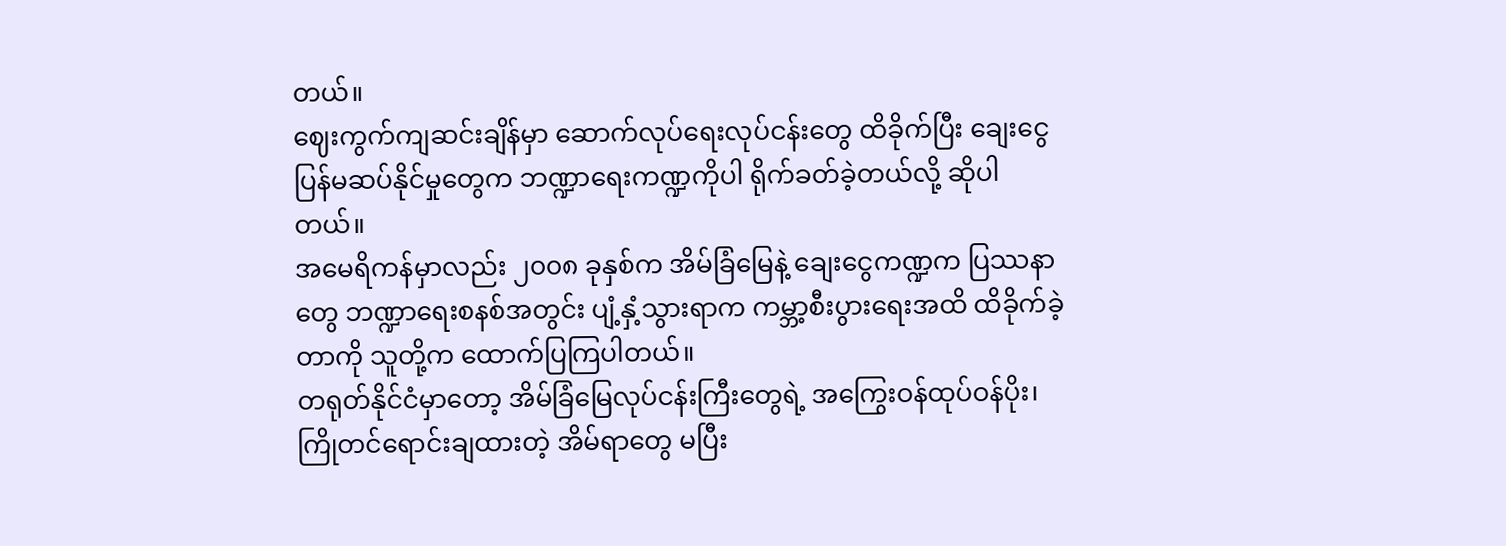တယ်။
ဈေးကွက်ကျဆင်းချိန်မှာ ဆောက်လုပ်ရေးလုပ်ငန်းတွေ ထိခိုက်ပြီး ချေးငွေပြန်မဆပ်နိုင်မှုတွေက ဘဏ္ဍာရေးကဏ္ဍကိုပါ ရိုက်ခတ်ခဲ့တယ်လို့ ဆိုပါတယ်။
အမေရိကန်မှာလည်း ၂၀၀၈ ခုနှစ်က အိမ်ခြံမြေနဲ့ ချေးငွေကဏ္ဍက ပြဿနာတွေ ဘဏ္ဍာရေးစနစ်အတွင်း ပျံ့နှံ့သွားရာက ကမ္ဘာ့စီးပွားရေးအထိ ထိခိုက်ခဲ့တာကို သူတို့က ထောက်ပြကြပါတယ်။
တရုတ်နိုင်ငံမှာတော့ အိမ်ခြံမြေလုပ်ငန်းကြီးတွေရဲ့ အကြွေးဝန်ထုပ်ဝန်ပိုး၊ ကြိုတင်ရောင်းချထားတဲ့ အိမ်ရာတွေ မပြီး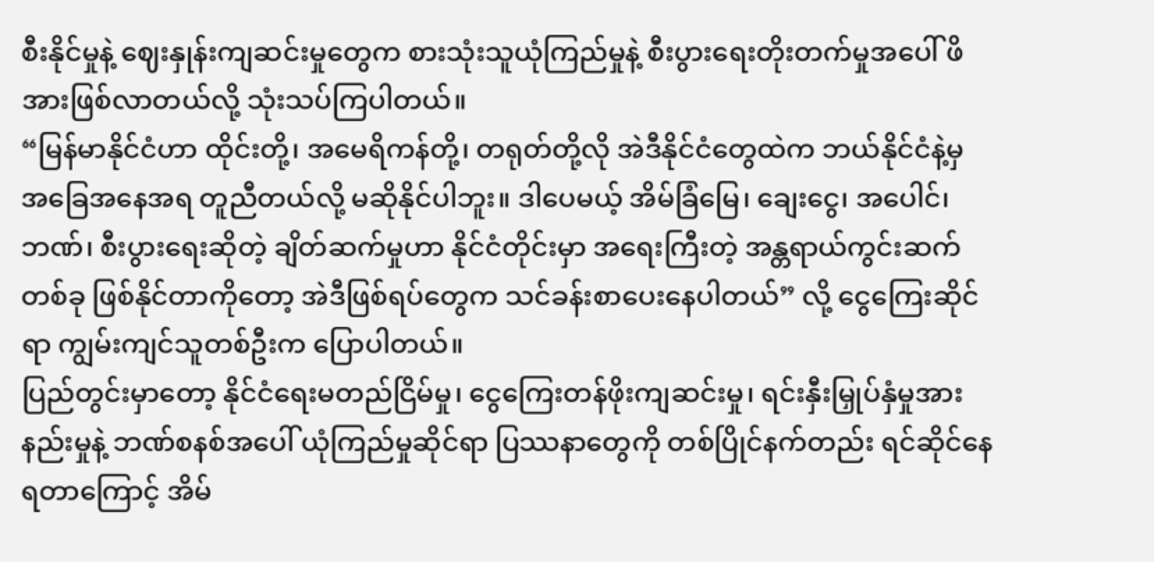စီးနိုင်မှုနဲ့ ဈေးနှုန်းကျဆင်းမှုတွေက စားသုံးသူယုံကြည်မှုနဲ့ စီးပွားရေးတိုးတက်မှုအပေါ် ဖိအားဖြစ်လာတယ်လို့ သုံးသပ်ကြပါတယ်။
“မြန်မာနိုင်ငံဟာ ထိုင်းတို့၊ အမေရိကန်တို့၊ တရုတ်တို့လို အဲဒီနိုင်ငံတွေထဲက ဘယ်နိုင်ငံနဲ့မှ အခြေအနေအရ တူညီတယ်လို့ မဆိုနိုင်ပါဘူး။ ဒါပေမယ့် အိမ်ခြံမြေ၊ ချေးငွေ၊ အပေါင်၊ ဘဏ်၊ စီးပွားရေးဆိုတဲ့ ချိတ်ဆက်မှုဟာ နိုင်ငံတိုင်းမှာ အရေးကြီးတဲ့ အန္တရာယ်ကွင်းဆက်တစ်ခု ဖြစ်နိုင်တာကိုတော့ အဲဒီဖြစ်ရပ်တွေက သင်ခန်းစာပေးနေပါတယ်” လို့ ငွေကြေးဆိုင်ရာ ကျွမ်းကျင်သူတစ်ဦးက ပြောပါတယ်။
ပြည်တွင်းမှာတော့ နိုင်ငံရေးမတည်ငြိမ်မှု၊ ငွေကြေးတန်ဖိုးကျဆင်းမှု၊ ရင်းနှီးမြှုပ်နှံမှုအားနည်းမှုနဲ့ ဘဏ်စနစ်အပေါ် ယုံကြည်မှုဆိုင်ရာ ပြဿနာတွေကို တစ်ပြိုင်နက်တည်း ရင်ဆိုင်နေရတာကြောင့် အိမ်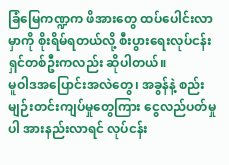ခြံမြေကဏ္ဍက ဖိအားတွေ ထပ်ပေါင်းလာမှာကို စိုးရိမ်ရတယ်လို့ စီးပွားရေးလုပ်ငန်းရှင်တစ်ဦးကလည်း ဆိုပါတယ်။
မူဝါဒအပြောင်းအလဲတွေ၊ အခွန်နဲ့ စည်းမျဉ်းတင်းကျပ်မှုတွေကြား ငွေလည်ပတ်မှုပါ အားနည်းလာရင် လုပ်ငန်း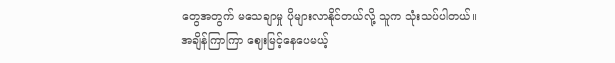တွေအတွက် မသေချာမှု ပိုများလာနိုင်တယ်လို့ သူက သုံးသပ်ပါတယ်။
အချိန်ကြာကြာ ဈေးမြင့်နေပေမယ့်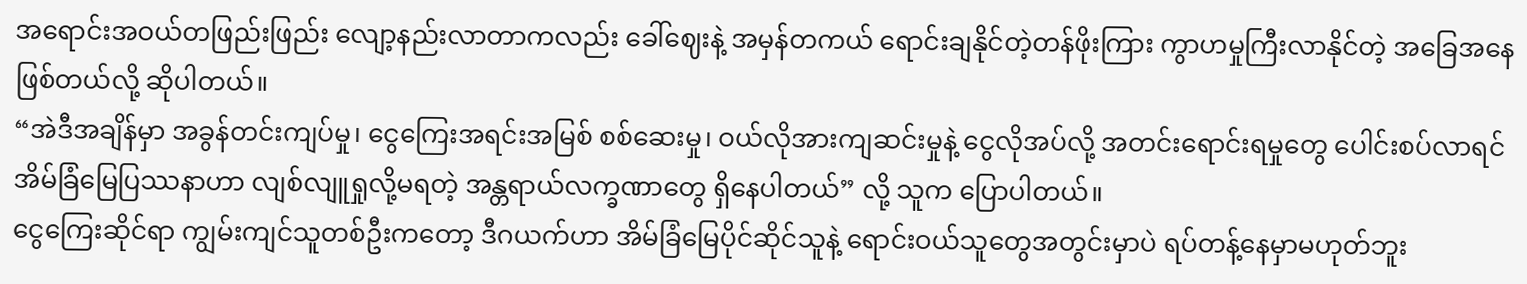အရောင်းအဝယ်တဖြည်းဖြည်း လျော့နည်းလာတာကလည်း ခေါ်ဈေးနဲ့ အမှန်တကယ် ရောင်းချနိုင်တဲ့တန်ဖိုးကြား ကွာဟမှုကြီးလာနိုင်တဲ့ အခြေအနေဖြစ်တယ်လို့ ဆိုပါတယ်။
“အဲဒီအချိန်မှာ အခွန်တင်းကျပ်မှု၊ ငွေကြေးအရင်းအမြစ် စစ်ဆေးမှု၊ ဝယ်လိုအားကျဆင်းမှုနဲ့ ငွေလိုအပ်လို့ အတင်းရောင်းရမှုတွေ ပေါင်းစပ်လာရင် အိမ်ခြံမြေပြဿနာဟာ လျစ်လျူရှုလို့မရတဲ့ အန္တရာယ်လက္ခဏာတွေ ရှိနေပါတယ်” လို့ သူက ပြောပါတယ်။
ငွေကြေးဆိုင်ရာ ကျွမ်းကျင်သူတစ်ဦးကတော့ ဒီဂယက်ဟာ အိမ်ခြံမြေပိုင်ဆိုင်သူနဲ့ ရောင်းဝယ်သူတွေအတွင်းမှာပဲ ရပ်တန့်နေမှာမဟုတ်ဘူး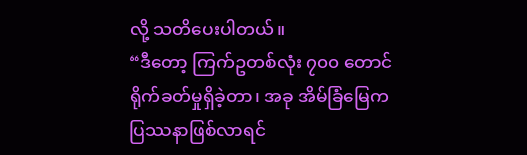လို့ သတိပေးပါတယ်။
“ဒီတော့ ကြက်ဥတစ်လုံး ၇၀၀ တောင် ရိုက်ခတ်မှုရှိခဲ့တာ၊ အခု အိမ်ခြံမြေက ပြဿနာဖြစ်လာရင်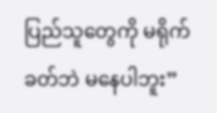ပြည်သူတွေကို မရိုက်ခတ်ဘဲ မနေပါဘူး”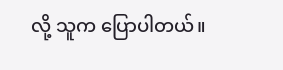လို့ သူက ပြောပါတယ်။